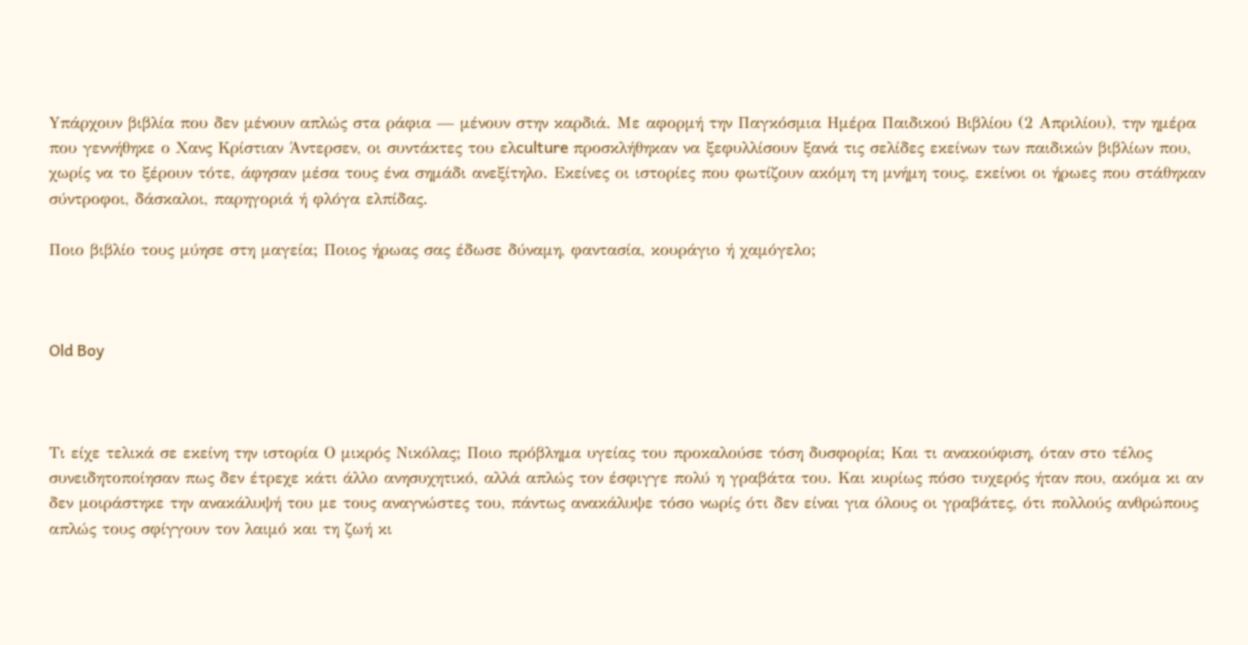Yπάρχουν βιβλία που δεν μένουν απλώς στα ράφια — μένουν στην καρδιά. Με αφορμή την Παγκόσμια Ημέρα Παιδικού Βιβλίου (2 Απριλίου), την ημέρα που γεννήθηκε ο Χανς Κρίστιαν Άντερσεν, οι συντάκτες του ελculture προσκλήθηκαν να ξεφυλλίσουν ξανά τις σελίδες εκείνων των παιδικών βιβλίων που, χωρίς να το ξέρουν τότε, άφησαν μέσα τους ένα σημάδι ανεξίτηλο. Εκείνες οι ιστορίες που φωτίζουν ακόμη τη μνήμη τους, εκείνοι οι ήρωες που στάθηκαν σύντροφοι, δάσκαλοι, παρηγοριά ή φλόγα ελπίδας.

Ποιο βιβλίο τους μύησε στη μαγεία; Ποιος ήρωας σας έδωσε δύναμη, φαντασία, κουράγιο ή χαμόγελο;



Old Boy



Τι είχε τελικά σε εκείνη την ιστορία Ο μικρός Νικόλας; Ποιο πρόβλημα υγείας του προκαλούσε τόση δυσφορία; Και τι ανακούφιση, όταν στο τέλος συνειδητοποίησαν πως δεν έτρεχε κάτι άλλο ανησυχητικό, αλλά απλώς τον έσφιγγε πολύ η γραβάτα του. Και κυρίως πόσο τυχερός ήταν που, ακόμα κι αν δεν μοιράστηκε την ανακάλυψή του με τους αναγνώστες του, πάντως ανακάλυψε τόσο νωρίς ότι δεν είναι για όλους οι γραβάτες, ότι πολλούς ανθρώπους απλώς τους σφίγγουν τον λαιμό και τη ζωή κι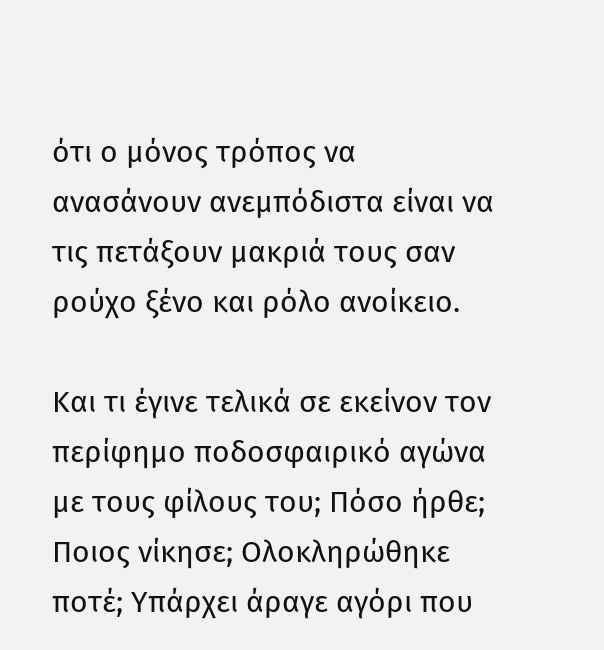ότι ο μόνος τρόπος να ανασάνουν ανεμπόδιστα είναι να τις πετάξουν μακριά τους σαν ρούχο ξένο και ρόλο ανοίκειο.

Και τι έγινε τελικά σε εκείνον τον περίφημο ποδοσφαιρικό αγώνα με τους φίλους του; Πόσο ήρθε; Ποιος νίκησε; Ολοκληρώθηκε ποτέ; Υπάρχει άραγε αγόρι που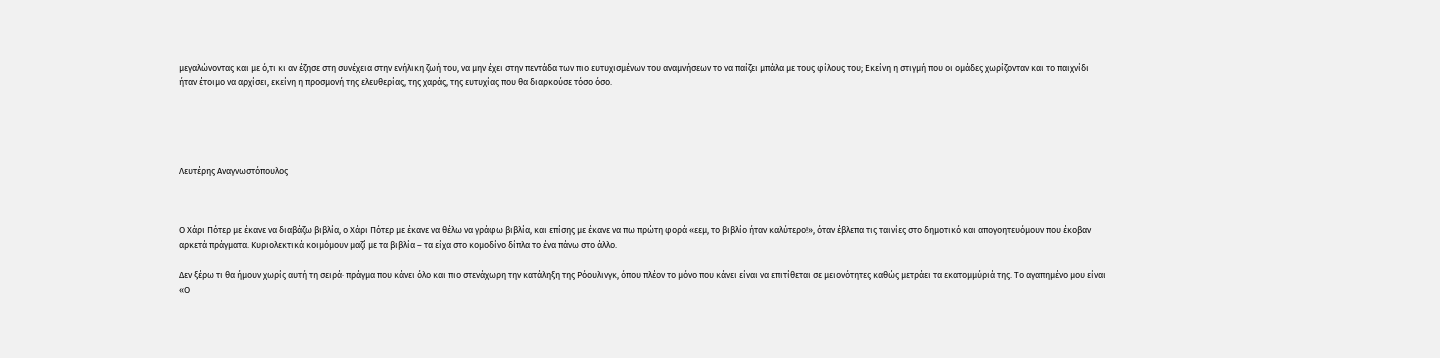μεγαλώνοντας και με ό,τι κι αν έζησε στη συνέχεια στην ενήλικη ζωή του, να μην έχει στην πεντάδα των πιο ευτυχισμένων του αναμνήσεων το να παίζει μπάλα με τους φίλους του; Εκείνη η στιγμή που οι ομάδες χωρίζονταν και το παιχνίδι ήταν έτοιμο να αρχίσει, εκείνη η προσμονή της ελευθερίας, της χαράς, της ευτυχίας που θα διαρκούσε τόσο όσο.





Λευτέρης Αναγνωστόπουλος



Ο Χάρι Πότερ με έκανε να διαβάζω βιβλία, ο Χάρι Πότερ με έκανε να θέλω να γράφω βιβλία, και επίσης με έκανε να πω πρώτη φορά «εεμ, το βιβλίο ήταν καλύτερο!», όταν έβλεπα τις ταινίες στο δημοτικό και απογοητευόμουν που έκοβαν αρκετά πράγματα. Κυριολεκτικά κοιμόμουν μαζί με τα βιβλία – τα είχα στο κομοδίνο δίπλα το ένα πάνω στο άλλο.

Δεν ξέρω τι θα ήμουν χωρίς αυτή τη σειρά· πράγμα που κάνει όλο και πιο στενάχωρη την κατάληξη της Ρόουλινγκ, όπου πλέον το μόνο που κάνει είναι να επιτίθεται σε μειονότητες καθώς μετράει τα εκατομμύριά της. Το αγαπημένο μου είναι «Ο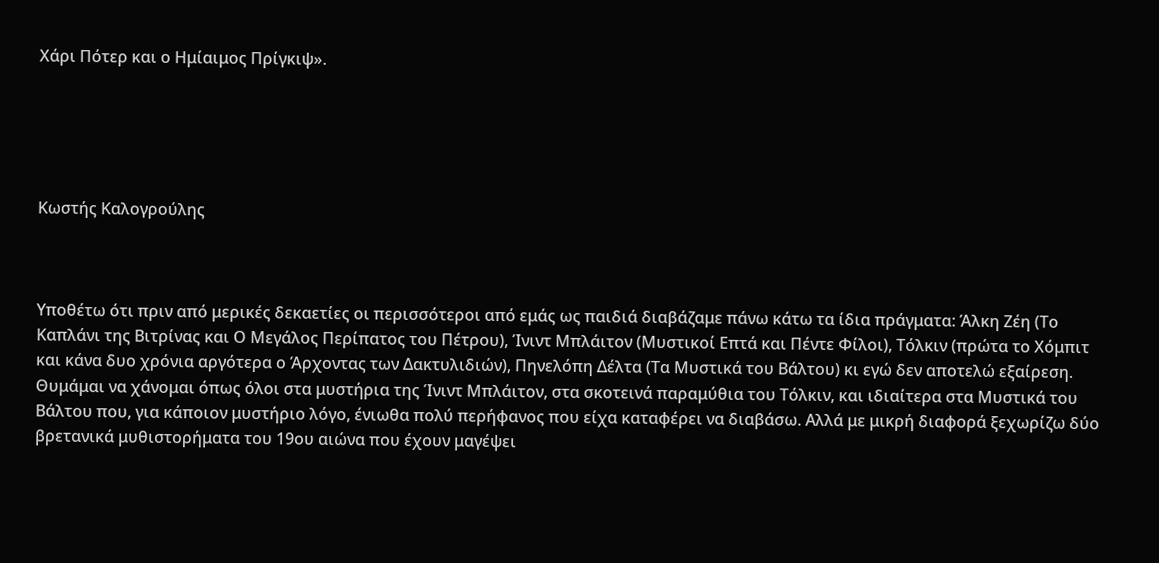Χάρι Πότερ και ο Ημίαιμος Πρίγκιψ».





Κωστής Καλογρούλης



Υποθέτω ότι πριν από μερικές δεκαετίες οι περισσότεροι από εμάς ως παιδιά διαβάζαμε πάνω κάτω τα ίδια πράγματα: Άλκη Ζέη (Το Καπλάνι της Βιτρίνας και Ο Μεγάλος Περίπατος του Πέτρου), Ίνιντ Μπλάιτον (Μυστικοί Επτά και Πέντε Φίλοι), Τόλκιν (πρώτα το Χόμπιτ και κάνα δυο χρόνια αργότερα ο Άρχοντας των Δακτυλιδιών), Πηνελόπη Δέλτα (Τα Μυστικά του Βάλτου) κι εγώ δεν αποτελώ εξαίρεση. Θυμάμαι να χάνομαι όπως όλοι στα μυστήρια της Ίνιντ Μπλάιτον, στα σκοτεινά παραμύθια του Τόλκιν, και ιδιαίτερα στα Μυστικά του Βάλτου που, για κάποιον μυστήριο λόγο, ένιωθα πολύ περήφανος που είχα καταφέρει να διαβάσω. Αλλά με μικρή διαφορά ξεχωρίζω δύο βρετανικά μυθιστορήματα του 19ου αιώνα που έχουν μαγέψει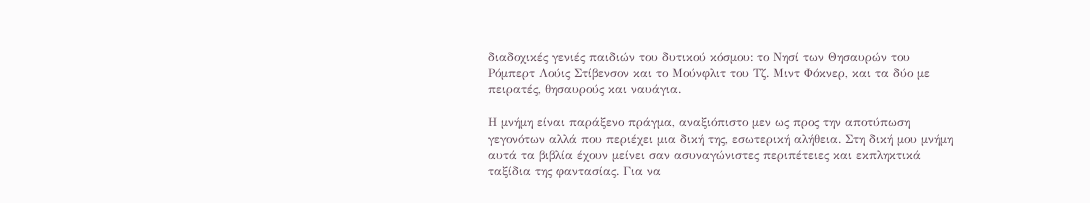διαδοχικές γενιές παιδιών του δυτικού κόσμου: το Νησί των Θησαυρών του Ρόμπερτ Λούις Στίβενσον και το Μούνφλιτ του Τζ. Μιντ Φόκνερ, και τα δύο με πειρατές, θησαυρούς και ναυάγια.

Η μνήμη είναι παράξενο πράγμα, αναξιόπιστο μεν ως προς την αποτύπωση γεγονότων αλλά που περιέχει μια δική της, εσωτερική αλήθεια. Στη δική μου μνήμη αυτά τα βιβλία έχουν μείνει σαν ασυναγώνιστες περιπέτειες και εκπληκτικά ταξίδια της φαντασίας. Για να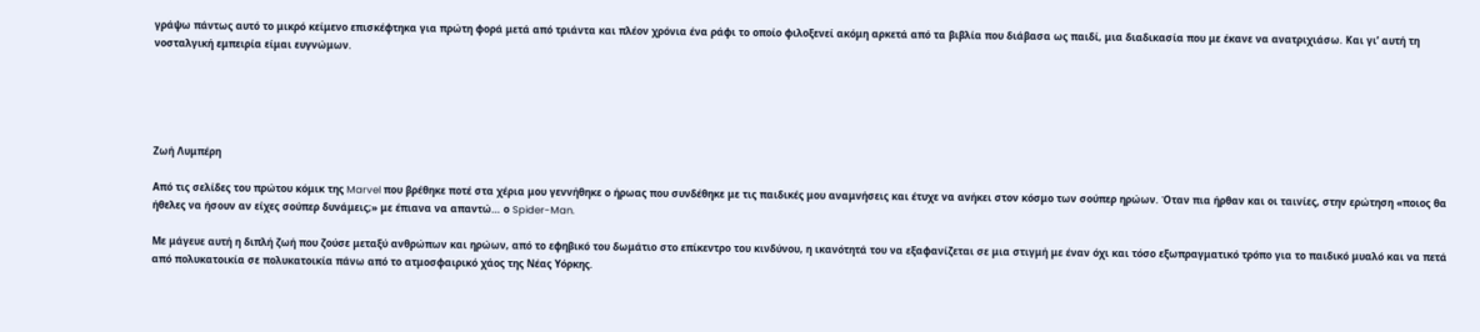γράψω πάντως αυτό το μικρό κείμενο επισκέφτηκα για πρώτη φορά μετά από τριάντα και πλέον χρόνια ένα ράφι το οποίο φιλοξενεί ακόμη αρκετά από τα βιβλία που διάβασα ως παιδί, μια διαδικασία που με έκανε να ανατριχιάσω. Και γι’ αυτή τη νοσταλγική εμπειρία είμαι ευγνώμων.





Ζωή Λυμπέρη

Από τις σελίδες του πρώτου κόμικ της Marvel που βρέθηκε ποτέ στα χέρια μου γεννήθηκε ο ήρωας που συνδέθηκε με τις παιδικές μου αναμνήσεις και έτυχε να ανήκει στον κόσμο των σούπερ ηρώων. Όταν πια ήρθαν και οι ταινίες, στην ερώτηση «ποιος θα ήθελες να ήσουν αν είχες σούπερ δυνάμεις;» με έπιανα να απαντώ… ο Spider-Man.

Με μάγευε αυτή η διπλή ζωή που ζούσε μεταξύ ανθρώπων και ηρώων, από το εφηβικό του δωμάτιο στο επίκεντρο του κινδύνου, η ικανότητά του να εξαφανίζεται σε μια στιγμή με έναν όχι και τόσο εξωπραγματικό τρόπο για το παιδικό μυαλό και να πετά από πολυκατοικία σε πολυκατοικία πάνω από το ατμοσφαιρικό χάος της Νέας Υόρκης.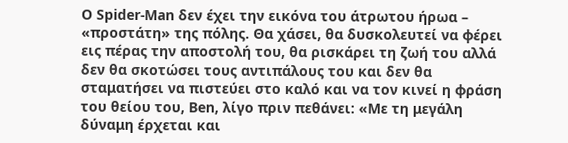Ο Spider-Man δεν έχει την εικόνα του άτρωτου ήρωα – «προστάτη» της πόλης. Θα χάσει, θα δυσκολευτεί να φέρει εις πέρας την αποστολή του, θα ρισκάρει τη ζωή του αλλά δεν θα σκοτώσει τους αντιπάλους του και δεν θα σταματήσει να πιστεύει στο καλό και να τον κινεί η φράση του θείου του, Ben, λίγο πριν πεθάνει: «Με τη μεγάλη δύναμη έρχεται και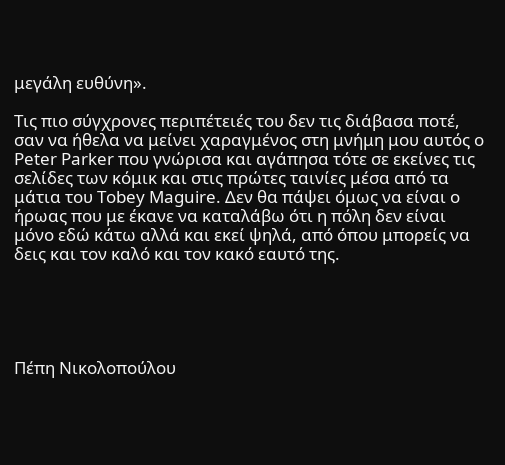μεγάλη ευθύνη».

Τις πιο σύγχρονες περιπέτειές του δεν τις διάβασα ποτέ, σαν να ήθελα να μείνει χαραγμένος στη μνήμη μου αυτός ο Peter Parker που γνώρισα και αγάπησα τότε σε εκείνες τις σελίδες των κόμικ και στις πρώτες ταινίες μέσα από τα μάτια του Tobey Maguire. Δεν θα πάψει όμως να είναι ο ήρωας που με έκανε να καταλάβω ότι η πόλη δεν είναι μόνο εδώ κάτω αλλά και εκεί ψηλά, από όπου μπορείς να δεις και τον καλό και τον κακό εαυτό της.





Πέπη Νικολοπούλου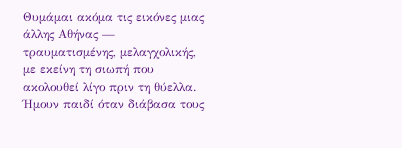Θυμάμαι ακόμα τις εικόνες μιας άλλης Αθήνας — τραυματισμένης, μελαγχολικής, με εκείνη τη σιωπή που ακολουθεί λίγο πριν τη θύελλα. Ήμουν παιδί όταν διάβασα τους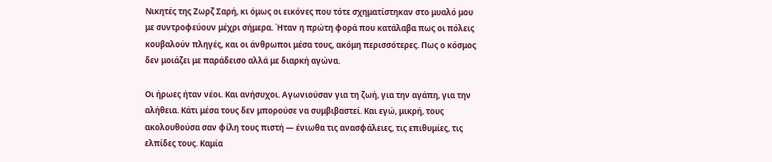Νικητές της Ζωρζ Σαρή, κι όμως οι εικόνες που τότε σχηματίστηκαν στο μυαλό μου με συντροφεύουν μέχρι σήμερα. Ήταν η πρώτη φορά που κατάλαβα πως οι πόλεις κουβαλούν πληγές, και οι άνθρωποι μέσα τους, ακόμη περισσότερες. Πως ο κόσμος δεν μοιάζει με παράδεισο αλλά με διαρκή αγώνα.

Οι ήρωες ήταν νέοι. Και ανήσυχοι. Αγωνιούσαν για τη ζωή, για την αγάπη, για την αλήθεια. Κάτι μέσα τους δεν μπορούσε να συμβιβαστεί. Και εγώ, μικρή, τους ακολουθούσα σαν φίλη τους πιστή — ένιωθα τις ανασφάλειες, τις επιθυμίες, τις ελπίδες τους. Καμία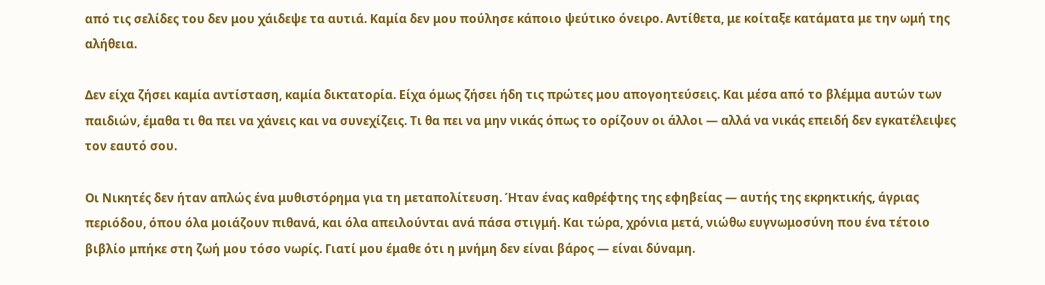από τις σελίδες του δεν μου χάιδεψε τα αυτιά. Καμία δεν μου πούλησε κάποιο ψεύτικο όνειρο. Αντίθετα, με κοίταξε κατάματα με την ωμή της αλήθεια.

Δεν είχα ζήσει καμία αντίσταση, καμία δικτατορία. Είχα όμως ζήσει ήδη τις πρώτες μου απογοητεύσεις. Και μέσα από το βλέμμα αυτών των παιδιών, έμαθα τι θα πει να χάνεις και να συνεχίζεις. Τι θα πει να μην νικάς όπως το ορίζουν οι άλλοι — αλλά να νικάς επειδή δεν εγκατέλειψες τον εαυτό σου.

Οι Νικητές δεν ήταν απλώς ένα μυθιστόρημα για τη μεταπολίτευση. Ήταν ένας καθρέφτης της εφηβείας — αυτής της εκρηκτικής, άγριας περιόδου, όπου όλα μοιάζουν πιθανά, και όλα απειλούνται ανά πάσα στιγμή. Και τώρα, χρόνια μετά, νιώθω ευγνωμοσύνη που ένα τέτοιο βιβλίο μπήκε στη ζωή μου τόσο νωρίς. Γιατί μου έμαθε ότι η μνήμη δεν είναι βάρος — είναι δύναμη.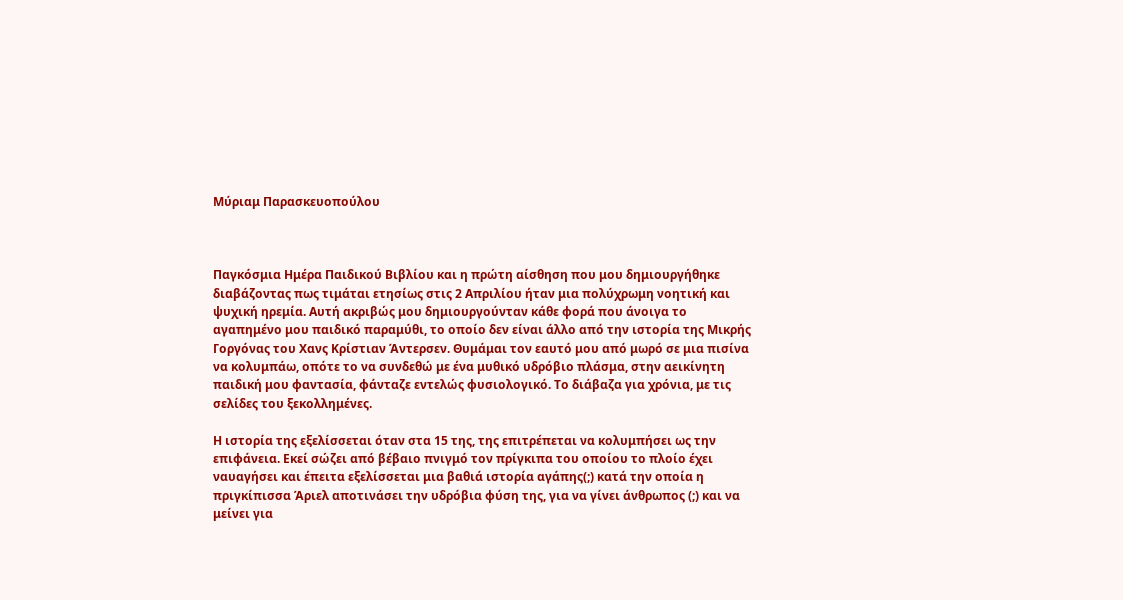Μύριαμ Παρασκευοπούλου



Παγκόσμια Ημέρα Παιδικού Βιβλίου και η πρώτη αίσθηση που μου δημιουργήθηκε διαβάζοντας πως τιμάται ετησίως στις 2 Απριλίου ήταν μια πολύχρωμη νοητική και ψυχική ηρεμία. Αυτή ακριβώς μου δημιουργούνταν κάθε φορά που άνοιγα το αγαπημένο μου παιδικό παραμύθι, το οποίο δεν είναι άλλο από την ιστορία της Μικρής Γοργόνας του Χανς Κρίστιαν Άντερσεν. Θυμάμαι τον εαυτό μου από μωρό σε μια πισίνα να κολυμπάω, οπότε το να συνδεθώ με ένα μυθικό υδρόβιο πλάσμα, στην αεικίνητη παιδική μου φαντασία, φάνταζε εντελώς φυσιολογικό. Το διάβαζα για χρόνια, με τις σελίδες του ξεκολλημένες.

Η ιστορία της εξελίσσεται όταν στα 15 της, της επιτρέπεται να κολυμπήσει ως την επιφάνεια. Εκεί σώζει από βέβαιο πνιγμό τον πρίγκιπα του οποίου το πλοίο έχει ναυαγήσει και έπειτα εξελίσσεται μια βαθιά ιστορία αγάπης(;) κατά την οποία η πριγκίπισσα Άριελ αποτινάσει την υδρόβια φύση της, για να γίνει άνθρωπος (;) και να μείνει για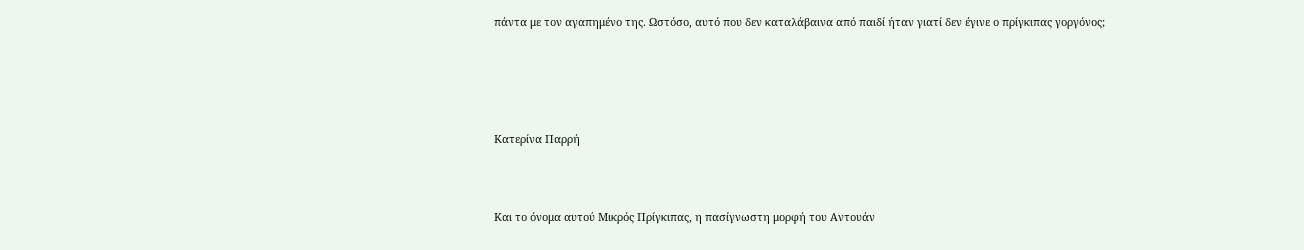πάντα με τον αγαπημένο της. Ωστόσο, αυτό που δεν καταλάβαινα από παιδί ήταν γιατί δεν έγινε ο πρίγκιπας γοργόνος;





Κατερίνα Παρρή



Και το όνομα αυτού Μικρός Πρίγκιπας, η πασίγνωστη μορφή του Αντουάν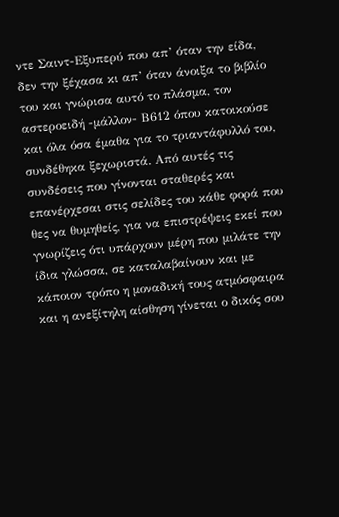ντε Σαιντ-Εξυπερύ που απ’ όταν την είδα, δεν την ξέχασα κι απ’ όταν άνοιξα το βιβλίο του και γνώρισα αυτό το πλάσμα, τον αστεροειδή -μάλλον- Β612 όπου κατοικούσε και όλα όσα έμαθα για το τριαντάφυλλό του, συνδέθηκα ξεχωριστά. Από αυτές τις συνδέσεις που γίνονται σταθερές και επανέρχεσαι στις σελίδες του κάθε φορά που θες να θυμηθείς, για να επιστρέψεις εκεί που γνωρίζεις ότι υπάρχουν μέρη που μιλάτε την ίδια γλώσσα, σε καταλαβαίνουν και με κάποιον τρόπο η μοναδική τους ατμόσφαιρα και η ανεξίτηλη αίσθηση γίνεται ο δικός σου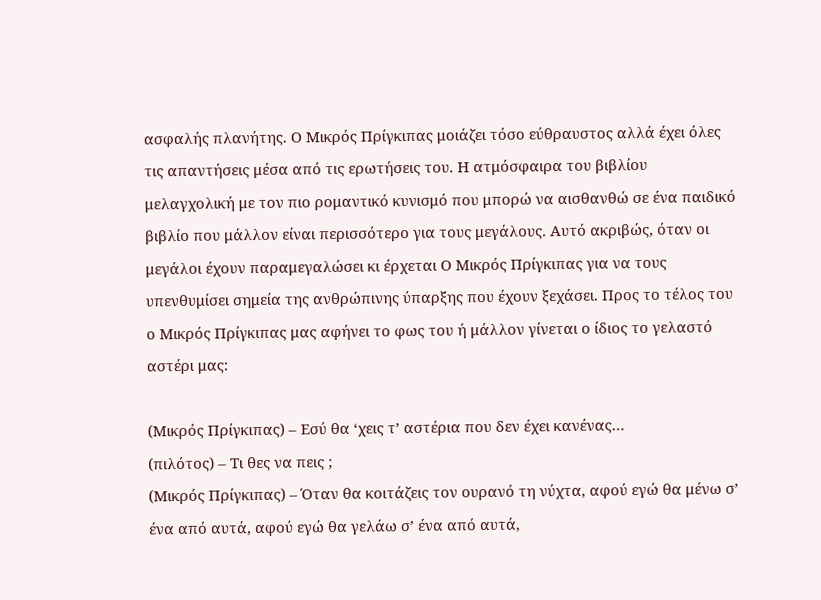ασφαλής πλανήτης. Ο Μικρός Πρίγκιπας μοιάζει τόσο εύθραυστος αλλά έχει όλες τις απαντήσεις μέσα από τις ερωτήσεις του. Η ατμόσφαιρα του βιβλίου μελαγχολική με τον πιο ρομαντικό κυνισμό που μπορώ να αισθανθώ σε ένα παιδικό βιβλίο που μάλλον είναι περισσότερο για τους μεγάλους. Aυτό ακριβώς, όταν οι μεγάλοι έχουν παραμεγαλώσει κι έρχεται Ο Μικρός Πρίγκιπας για να τους υπενθυμίσει σημεία της ανθρώπινης ύπαρξης που έχουν ξεχάσει. Προς το τέλος του ο Μικρός Πρίγκιπας μας αφήνει το φως του ή μάλλον γίνεται ο ίδιος το γελαστό αστέρι μας:

(Μικρός Πρίγκιπας) – Εσύ θα ‘χεις τ’ αστέρια που δεν έχει κανένας…
(πιλότος) – Τι θες να πεις ;
(Μικρός Πρίγκιπας) – Όταν θα κοιτάζεις τον ουρανό τη νύχτα, αφού εγώ θα μένω σ’ ένα από αυτά, αφού εγώ θα γελάω σ’ ένα από αυτά,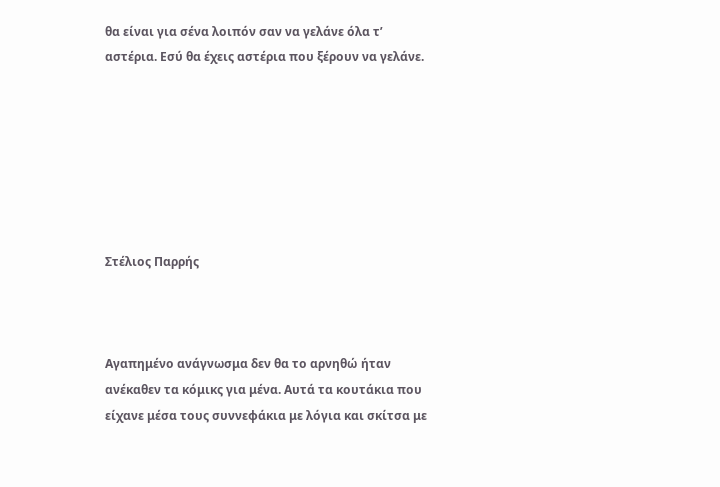θα είναι για σένα λοιπόν σαν να γελάνε όλα τ’ αστέρια. Εσύ θα έχεις αστέρια που ξέρουν να γελάνε.







Στέλιος Παρρής



Αγαπημένο ανάγνωσμα δεν θα το αρνηθώ ήταν ανέκαθεν τα κόμικς για μένα. Αυτά τα κουτάκια που είχανε μέσα τους συννεφάκια με λόγια και σκίτσα με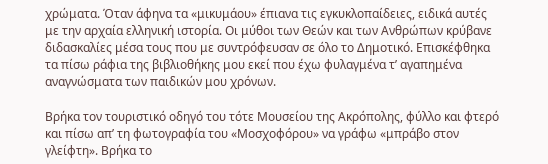χρώματα. Όταν άφηνα τα «μικυμάου» έπιανα τις εγκυκλοπαίδειες, ειδικά αυτές με την αρχαία ελληνική ιστορία. Οι μύθοι των Θεών και των Ανθρώπων κρύβανε διδασκαλίες μέσα τους που με συντρόφευσαν σε όλο το Δημοτικό. Επισκέφθηκα τα πίσω ράφια της βιβλιοθήκης μου εκεί που έχω φυλαγμένα τ’ αγαπημένα αναγνώσματα των παιδικών μου χρόνων.

Βρήκα τον τουριστικό οδηγό του τότε Μουσείου της Ακρόπολης, φύλλο και φτερό και πίσω απ’ τη φωτογραφία του «Μοσχοφόρου» να γράφω «μπράβο στον γλείφτη». Βρήκα το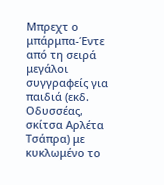Mπρεχτ ο μπάρμπα-Έντε από τη σειρά μεγάλοι συγγραφείς για παιδιά (εκδ. Οδυσσέας, σκίτσα Αρλέτα Τσάπρα) με κυκλωμένο το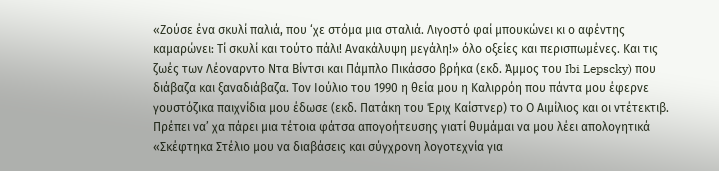«Ζούσε ένα σκυλί παλιά, που ‘χε στόμα μια σταλιά. Λιγοστό φαί μπουκώνει κι ο αφέντης καμαρώνει: Τί σκυλί και τούτο πάλι! Ανακάλυψη μεγάλη!» όλο οξείες και περισπωμένες. Και τις ζωές των Λέοναρντο Ντα Βίντσι και Πάμπλο Πικάσσο βρήκα (εκδ. Άμμος του Ibi Lepscky) που διάβαζα και ξαναδιάβαζα. Τον Ιούλιο του 1990 η θεία μου η Καλιρρόη που πάντα μου έφερνε γουστόζικα παιχνίδια μου έδωσε (εκδ. Πατάκη του Έριχ Καίστνερ) το Ο Αιμίλιος και οι ντέτεκτιβ. Πρέπει να’ χα πάρει μια τέτοια φάτσα απογοήτευσης γιατί θυμάμαι να μου λέει απολογητικά «Σκέφτηκα Στέλιο μου να διαβάσεις και σύγχρονη λογοτεχνία για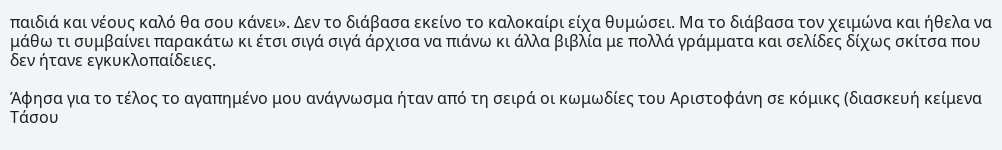παιδιά και νέους καλό θα σου κάνει». Δεν το διάβασα εκείνο το καλοκαίρι είχα θυμώσει. Μα το διάβασα τον χειμώνα και ήθελα να μάθω τι συμβαίνει παρακάτω κι έτσι σιγά σιγά άρχισα να πιάνω κι άλλα βιβλία με πολλά γράμματα και σελίδες δίχως σκίτσα που δεν ήτανε εγκυκλοπαίδειες.

Άφησα για το τέλος το αγαπημένο μου ανάγνωσμα ήταν από τη σειρά οι κωμωδίες του Αριστοφάνη σε κόμικς (διασκευή κείμενα Τάσου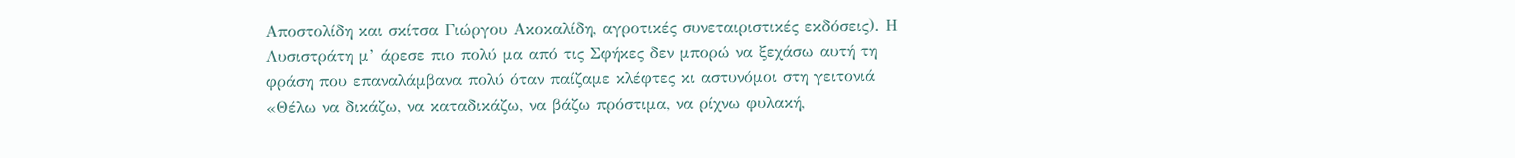Αποστολίδη και σκίτσα Γιώργου Ακοκαλίδη, αγροτικές συνεταιριστικές εκδόσεις). Η Λυσιστράτη μ’ άρεσε πιο πολύ μα από τις Σφήκες δεν μπορώ να ξεχάσω αυτή τη φράση που επαναλάμβανα πολύ όταν παίζαμε κλέφτες κι αστυνόμοι στη γειτονιά «Θέλω να δικάζω, να καταδικάζω, να βάζω πρόστιμα, να ρίχνω φυλακή,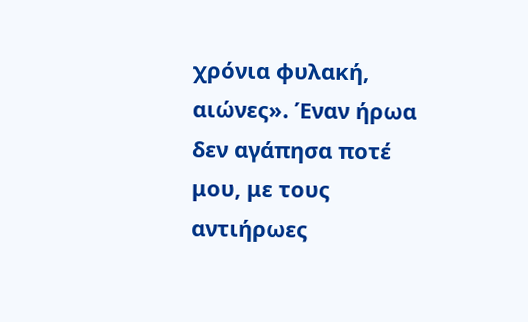χρόνια φυλακή, αιώνες». Έναν ήρωα δεν αγάπησα ποτέ μου, με τους αντιήρωες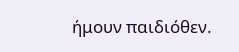ήμουν παιδιόθεν.